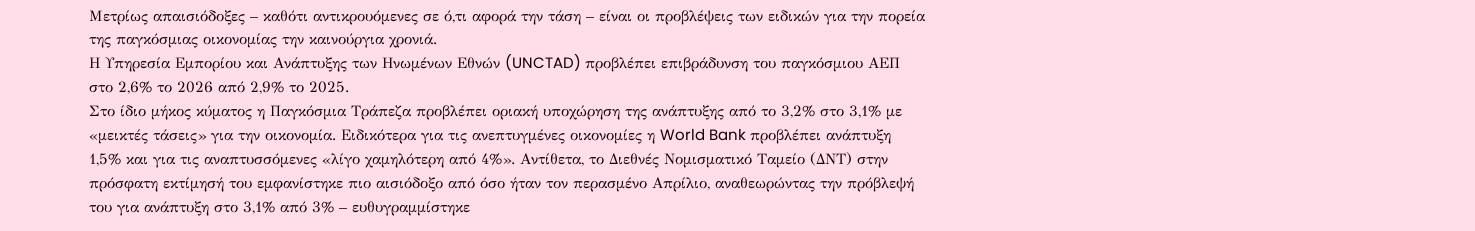Μετρίως απαισιόδοξες – καθότι αντικρουόμενες σε ό,τι αφορά την τάση – είναι οι προβλέψεις των ειδικών για την πορεία της παγκόσμιας οικονομίας την καινούργια χρονιά.
Η Υπηρεσία Εμπορίου και Ανάπτυξης των Ηνωμένων Εθνών (UNCTAD) προβλέπει επιβράδυνση του παγκόσμιου ΑΕΠ στο 2,6% το 2026 από 2,9% το 2025.
Στο ίδιο μήκος κύματος η Παγκόσμια Τράπεζα προβλέπει οριακή υποχώρηση της ανάπτυξης από το 3,2% στο 3,1% με «μεικτές τάσεις» για την οικονομία. Ειδικότερα για τις ανεπτυγμένες οικονομίες η World Bank προβλέπει ανάπτυξη 1,5% και για τις αναπτυσσόμενες «λίγο χαμηλότερη από 4%». Αντίθετα, το Διεθνές Νομισματικό Ταμείο (ΔΝΤ) στην πρόσφατη εκτίμησή του εμφανίστηκε πιο αισιόδοξο από όσο ήταν τον περασμένο Απρίλιο, αναθεωρώντας την πρόβλεψή του για ανάπτυξη στο 3,1% από 3% – ευθυγραμμίστηκε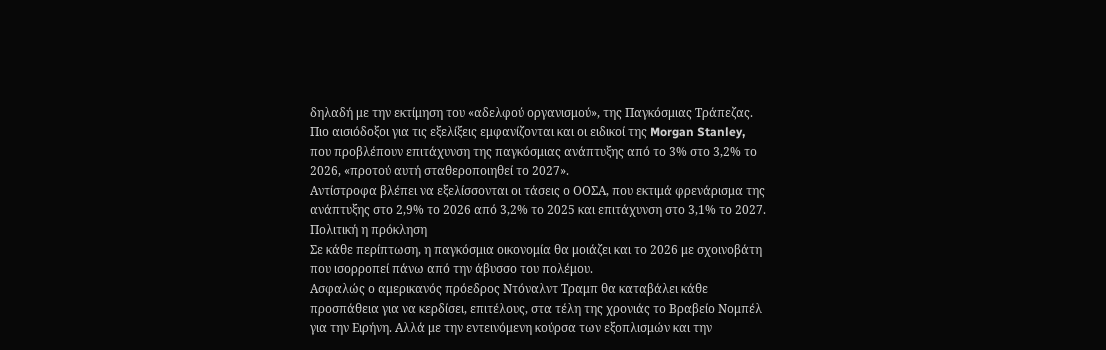δηλαδή με την εκτίμηση του «αδελφού οργανισμού», της Παγκόσμιας Τράπεζας.
Πιο αισιόδοξοι για τις εξελίξεις εμφανίζονται και οι ειδικοί της Morgan Stanley, που προβλέπουν επιτάχυνση της παγκόσμιας ανάπτυξης από το 3% στο 3,2% το 2026, «προτού αυτή σταθεροποιηθεί το 2027».
Αντίστροφα βλέπει να εξελίσσονται οι τάσεις ο ΟΟΣΑ, που εκτιμά φρενάρισμα της ανάπτυξης στο 2,9% το 2026 από 3,2% το 2025 και επιτάχυνση στο 3,1% το 2027.
Πολιτική η πρόκληση
Σε κάθε περίπτωση, η παγκόσμια οικονομία θα μοιάζει και το 2026 με σχοινοβάτη που ισορροπεί πάνω από την άβυσσο του πολέμου.
Ασφαλώς ο αμερικανός πρόεδρος Ντόναλντ Τραμπ θα καταβάλει κάθε προσπάθεια για να κερδίσει, επιτέλους, στα τέλη της χρονιάς το Βραβείο Νομπέλ για την Ειρήνη. Αλλά με την εντεινόμενη κούρσα των εξοπλισμών και την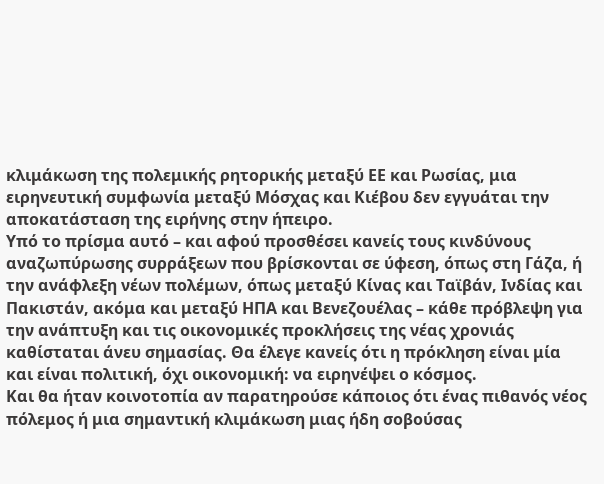κλιμάκωση της πολεμικής ρητορικής μεταξύ ΕΕ και Ρωσίας, μια ειρηνευτική συμφωνία μεταξύ Μόσχας και Κιέβου δεν εγγυάται την αποκατάσταση της ειρήνης στην ήπειρο.
Υπό το πρίσμα αυτό – και αφού προσθέσει κανείς τους κινδύνους αναζωπύρωσης συρράξεων που βρίσκονται σε ύφεση, όπως στη Γάζα, ή την ανάφλεξη νέων πολέμων, όπως μεταξύ Κίνας και Ταϊβάν, Ινδίας και Πακιστάν, ακόμα και μεταξύ ΗΠΑ και Βενεζουέλας – κάθε πρόβλεψη για την ανάπτυξη και τις οικονομικές προκλήσεις της νέας χρονιάς καθίσταται άνευ σημασίας. Θα έλεγε κανείς ότι η πρόκληση είναι μία και είναι πολιτική, όχι οικονομική: να ειρηνέψει ο κόσμος.
Και θα ήταν κοινοτοπία αν παρατηρούσε κάποιος ότι ένας πιθανός νέος πόλεμος ή μια σημαντική κλιμάκωση μιας ήδη σοβούσας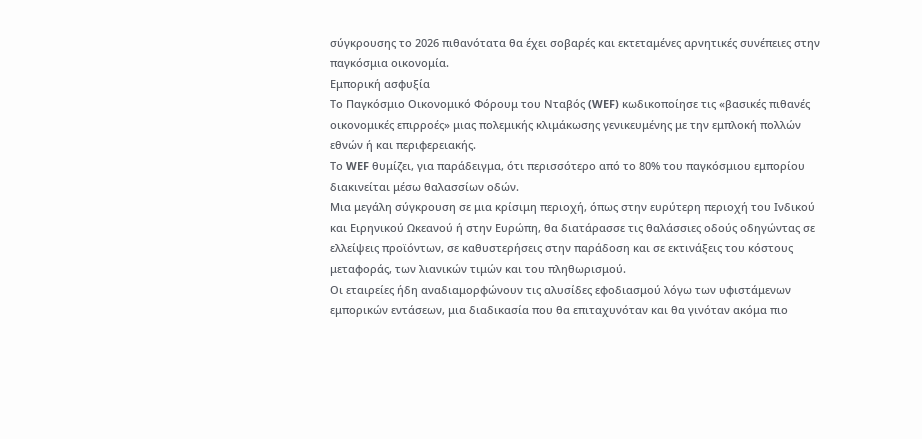σύγκρουσης το 2026 πιθανότατα θα έχει σοβαρές και εκτεταμένες αρνητικές συνέπειες στην παγκόσμια οικονομία.
Εμπορική ασφυξία
Το Παγκόσμιο Οικονομικό Φόρουμ του Νταβός (WEF) κωδικοποίησε τις «βασικές πιθανές οικονομικές επιρροές» μιας πολεμικής κλιμάκωσης γενικευμένης με την εμπλοκή πολλών εθνών ή και περιφερειακής.
Το WEF θυμίζει, για παράδειγμα, ότι περισσότερο από το 80% του παγκόσμιου εμπορίου διακινείται μέσω θαλασσίων οδών.
Μια μεγάλη σύγκρουση σε μια κρίσιμη περιοχή, όπως στην ευρύτερη περιοχή του Ινδικού και Ειρηνικού Ωκεανού ή στην Ευρώπη, θα διατάρασσε τις θαλάσσιες οδούς οδηγώντας σε ελλείψεις προϊόντων, σε καθυστερήσεις στην παράδοση και σε εκτινάξεις του κόστους μεταφοράς, των λιανικών τιμών και του πληθωρισμού.
Οι εταιρείες ήδη αναδιαμορφώνουν τις αλυσίδες εφοδιασμού λόγω των υφιστάμενων εμπορικών εντάσεων, μια διαδικασία που θα επιταχυνόταν και θα γινόταν ακόμα πιο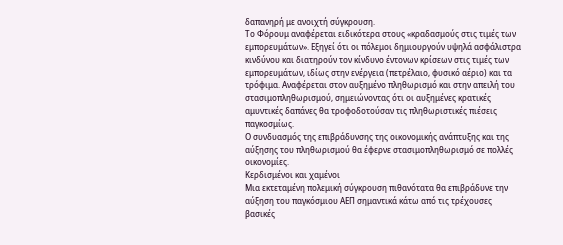δαπανηρή με ανοιχτή σύγκρουση.
Το Φόρουμ αναφέρεται ειδικότερα στους «κραδασμούς στις τιμές των εμπορευμάτων». Εξηγεί ότι οι πόλεμοι δημιουργούν υψηλά ασφάλιστρα κινδύνου και διατηρούν τον κίνδυνο έντονων κρίσεων στις τιμές των εμπορευμάτων, ιδίως στην ενέργεια (πετρέλαιο, φυσικό αέριο) και τα τρόφιμα. Αναφέρεται στον αυξημένο πληθωρισμό και στην απειλή του στασιμοπληθωρισμού, σημειώνοντας ότι οι αυξημένες κρατικές αμυντικές δαπάνες θα τροφοδοτούσαν τις πληθωριστικές πιέσεις παγκοσμίως.
Ο συνδυασμός της επιβράδυνσης της οικονομικής ανάπτυξης και της αύξησης του πληθωρισμού θα έφερνε στασιμοπληθωρισμό σε πολλές οικονομίες.
Κερδισμένοι και χαμένοι
Μια εκτεταμένη πολεμική σύγκρουση πιθανότατα θα επιβράδυνε την αύξηση του παγκόσμιου ΑΕΠ σημαντικά κάτω από τις τρέχουσες βασικές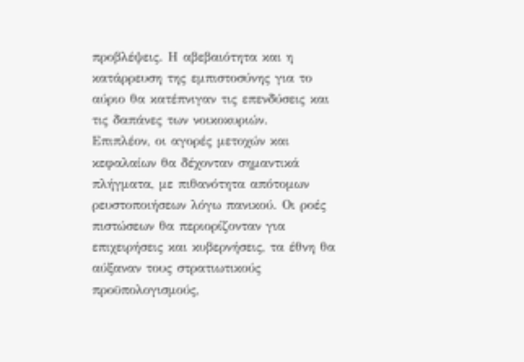προβλέψεις. Η αβεβαιότητα και η κατάρρευση της εμπιστοσύνης για το αύριο θα κατέπνιγαν τις επενδύσεις και τις δαπάνες των νοικοκυριών.
Επιπλέον, οι αγορές μετοχών και κεφαλαίων θα δέχονταν σημαντικά πλήγματα, με πιθανότητα απότομων ρευστοποιήσεων λόγω πανικού. Οι ροές πιστώσεων θα περιορίζονταν για επιχειρήσεις και κυβερνήσεις, τα έθνη θα αύξαναν τους στρατιωτικούς προϋπολογισμούς,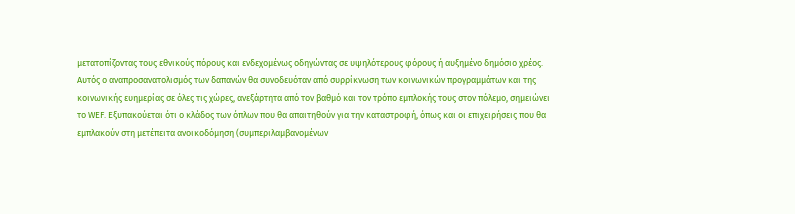μετατοπίζοντας τους εθνικούς πόρους και ενδεχομένως οδηγώντας σε υψηλότερους φόρους ή αυξημένο δημόσιο χρέος.
Αυτός ο αναπροσανατολισμός των δαπανών θα συνοδευόταν από συρρίκνωση των κοινωνικών προγραμμάτων και της κοινωνικής ευημερίας σε όλες τις χώρες, ανεξάρτητα από τον βαθμό και τον τρόπο εμπλοκής τους στον πόλεμο, σημειώνει το WEF. Εξυπακούεται ότι ο κλάδος των όπλων που θα απαιτηθούν για την καταστροφή, όπως και οι επιχειρήσεις που θα εμπλακούν στη μετέπειτα ανοικοδόμηση (συμπεριλαμβανομένων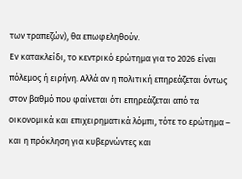των τραπεζών), θα επωφεληθούν.
Εν κατακλείδι, το κεντρικό ερώτημα για το 2026 είναι πόλεμος ή ειρήνη. Αλλά αν η πολιτική επηρεάζεται όντως στον βαθμό που φαίνεται ότι επηρεάζεται από τα οικονομικά και επιχειρηματικά λόμπι, τότε το ερώτημα – και η πρόκληση για κυβερνώντες και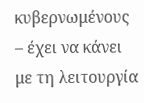κυβερνωμένους – έχει να κάνει με τη λειτουργία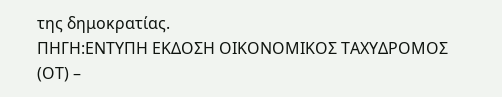της δημοκρατίας.
ΠΗΓΗ:ΕΝΤΥΠΗ ΕΚΔΟΣΗ ΟΙΚΟΝΟΜΙΚΟΣ ΤΑΧΥΔΡΟΜΟΣ (ΟΤ) –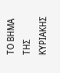ΤΟ ΒΗΜΑ ΤΗΣ ΚΥΡΙΑΚΗΣ